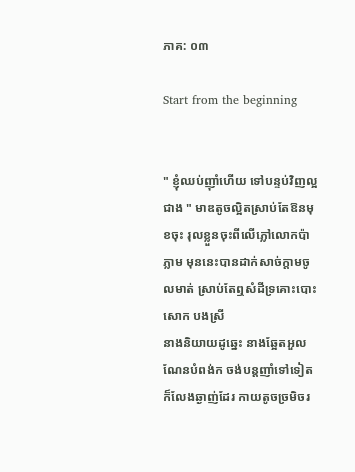ភាគ: ០៣

Start from the beginning


" ខ្ញុំឈប់ញ៉ាំហើយ ទៅបន្ទប់វិញល្អជាង " មាឌតូចល្អិតស្រាប់តែឱនមុខចុះ រុលខ្លួនចុះពីលើភ្លៅលោកប៉ាភ្លាម មុននេះបានដាក់សាច់ក្តាមចូលមាត់ ស្រាប់តែឮសំដីទ្រគោះបោះសោក បងស្រី
នាងនិយាយដូឆ្នេះ នាងឆ្អែតអួលណែនបំពង់ក ចង់បន្តញាំទៅទៀត ក៏លែងឆ្ងាញ់ដែរ កាយតូចច្រមិចរ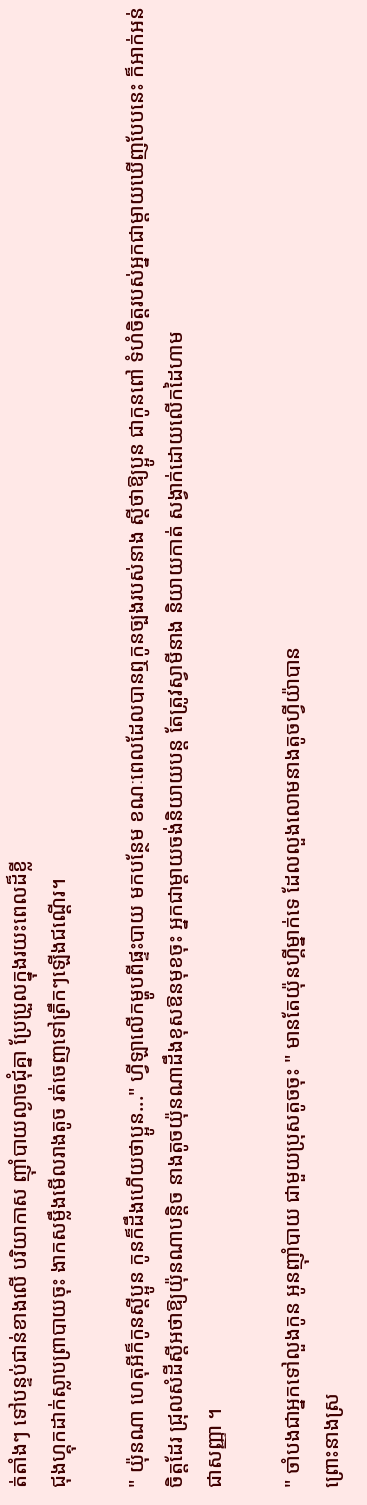ត់តាំងៗ ទៅបន្ទប់ជាន់ខាងលើ បរិយាកាស ញ៉ាំបាយល្ងាចជុំគ្នា ប្រែប្រួលក្នុងរយះពេលដ៏ខ្លី
ជុងហ្គុកដាក់ស្លាបព្រាបាយចុះ ងាកសម្លឹងមើលរាងតូច រត់ចេញទៅត្រឹកៗឡើងជណ្តើរ។

" យ៉ុនណា ហេតុអីក៏កូនស្តីប្អូន កូនក៏ដឹងហើយថាប្អូន..." ហ្វីឡាលើកម្ហូបពីផ្ទះបាយ មកបន្ថែម ខណៈពេលដែលបានឮកូនច្បងរបស់នាង ស្តីថាឱ្យប្អូន ជាកូនពៅ ទំហំចិត្តរបស់អ្នកជាម្តាយឃើញបែបនេះ ក៏អាក់អន់ចិត្តដែរ ជ្រុលសំដីស្តីអថាឱ្យយ៉ុនណាបន្តិច នាងតូចយ៉ុនណាដឹងខុសឱនមុខចុះ អ្នកជាម្តាយចង់និយាយបន្ត តែត្រូវស្វាមីនាង និយាយកាត់ សង្វាក់ដោយលើកដៃហាម
ជាសញ្ញា ។

" ចាំបងជាអ្នកទៅលួងកូន អូនញ៉ាំបាយ ជាមួយប្រុសតូចចុះ " មានតែយ៉ុនហ្គីម្នាក់ទេ ដែលលួងលោមនាងតូចហ្វីយ៉ាបាន
ព្រោះនាងស្រ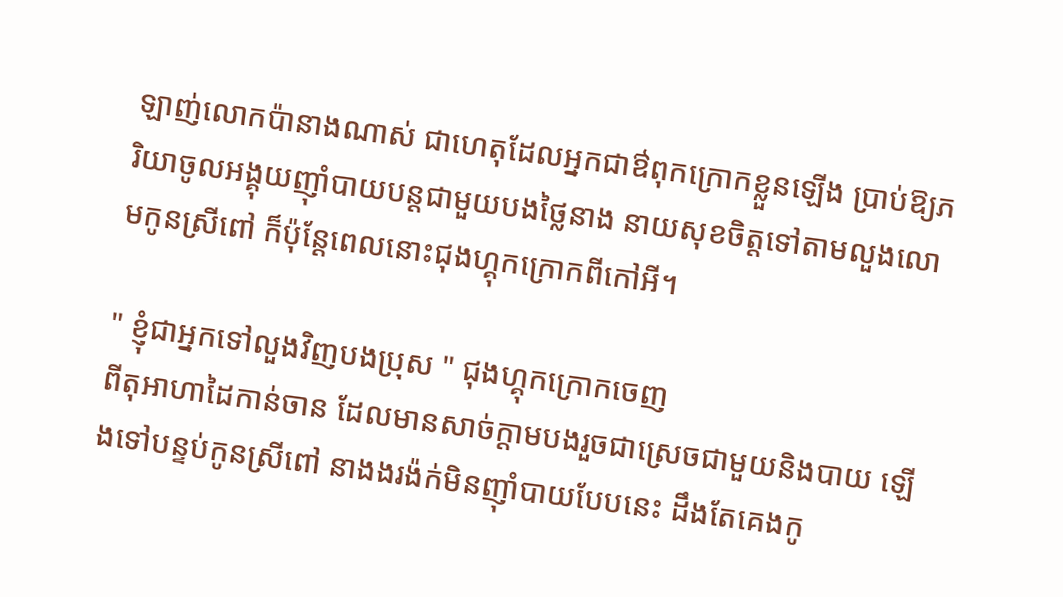ឡាញ់លោកប៉ានាងណាស់ ជាហេតុដែលអ្នកជាឳពុកក្រោកខ្លួនឡើង ប្រាប់ឱ្យភរិយាចូលអង្គុយញ៉ាំបាយបន្តជាមួយបងថ្លៃនាង នាយសុខចិត្តទៅតាមលួងលោមកូនស្រីពៅ ក៏ប៉ុន្តែពេលនោះជុងហ្គុកក្រោកពីកៅអី។

" ខ្ញុំជាអ្នកទៅលួងវិញបងប្រុស " ជុងហ្គុកក្រោកចេញ
ពីតុអាហាដៃកាន់ចាន ដែលមានសាច់ក្តាមបងរួចជាស្រេចជាមួយនិងបាយ ឡើងទៅបន្ទប់កូនស្រីពៅ នាងងរង៉ក់មិនញ៉ាំបាយបែបនេះ ដឹងតែគេងកូ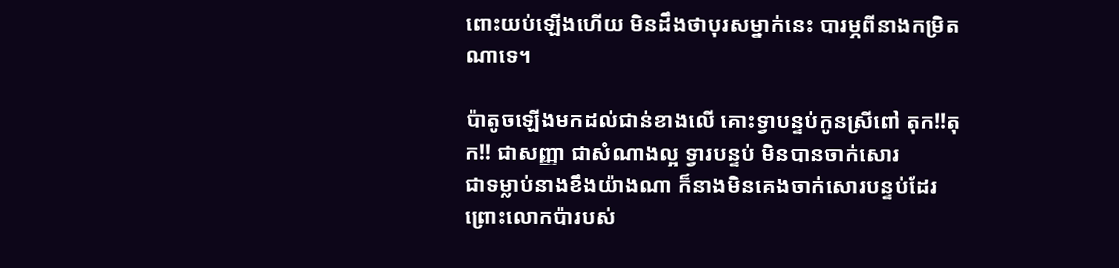ពោះយប់ឡើងហើយ មិនដឹងថាបុរសម្នាក់នេះ បារម្ភពីនាងកម្រិតណាទេ។

ប៉ាតូចឡើងមកដល់ជាន់ខាងលើ គោះទ្វាបន្ទប់កូនស្រីពៅ តុក!!តុក!! ជាសញ្ញា ជាសំណាងល្អ ទ្វារបន្ទប់ មិនបានចាក់សោរ
ជាទម្លាប់នាងខឹងយ៉ាងណា ក៏នាងមិនគេងចាក់សោរបន្ទប់ដែរ ព្រោះលោកប៉ារបស់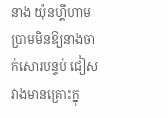នាង យ៉ុនហ្គីហាមប្រាមមិនឱ្យនាងចាក់សោរបន្ទប់ ជៀសវាងមានគ្រោះក្នុ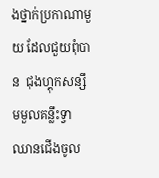ងថ្នាក់ប្រកាណាមួយ ដែលជួយពុំបាន  ជុងហ្គុកសន្សឹមមួលគន្លឹះទ្វា ឈានជើងចូល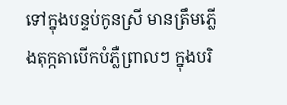ទៅក្នុងបន្ទប់កូនស្រី មានត្រឹមភ្លើងតុក្កតាបើកបំភ្លឺព្រាលៗ ក្នុងបរិ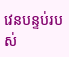វេនបន្ទប់របស់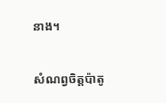នាង។

សំណព្វចិត្តប៉ាតូ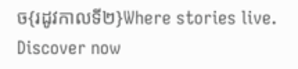ច{រដូវកាលទី២}Where stories live. Discover now